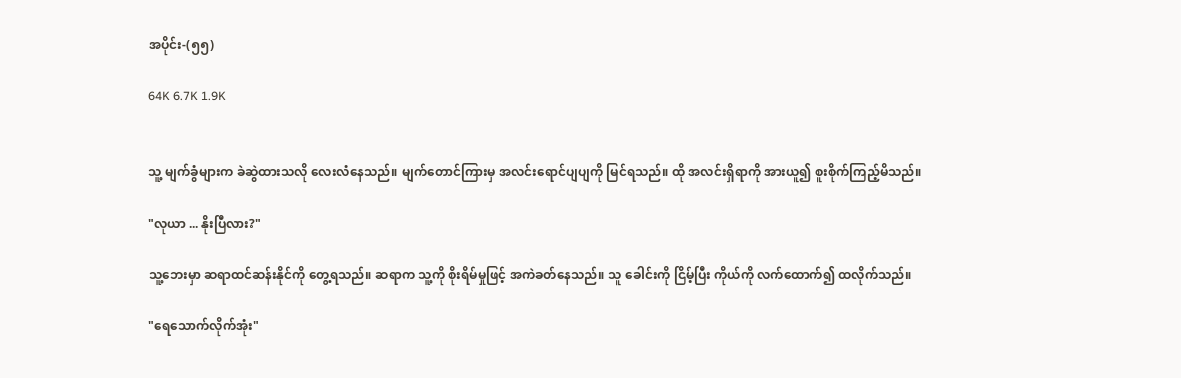အပိုင်း-(၅၅)

64K 6.7K 1.9K


သူ့ မျက်ခွံများက ခဲဆွဲထားသလို လေးလံနေသည်။ မျက်တောင်ကြားမှ အလင်းရောင်ပျပျကို မြင်ရသည်။ ထို အလင်းရှိရာကို အားယူ၍ စူးစိုက်ကြည့်မိသည်။

"လုယာ ... နိုးပြီလား?"

သူ့ဘေးမှာ ဆရာထင်ဆန်းနိုင်ကို တွေ့ရသည်။ ဆရာက သူ့ကို စိုးရိမ်မှုဖြင့် အကဲခတ်နေသည်။ သူ ခေါင်းကို ငြိမ့်ပြီး ကိုယ်ကို လက်ထောက်၍ ထလိုက်သည်။

"ရေသောက်လိုက်အုံး"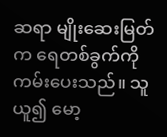ဆရာ မျိုးဆေးမြတ်က ရေတစ်ခွက်ကို ကမ်းပေးသည်။ သူ ယူ၍ မော့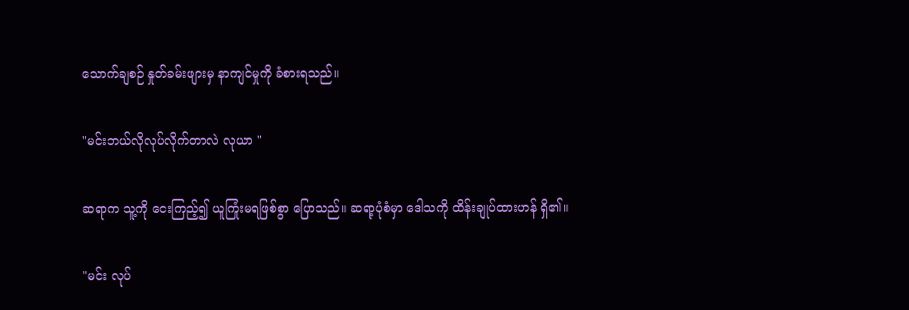သောက်ချစဉ် နှုတ်ခမ်းဖျားမှ နာကျင်မှုကို ခံစားရသည်။

"မင်းဘယ်လိုလုပ်လိုက်တာလဲ လုယာ "

ဆရာက သူ့ကို ငေးကြည့်၍ ယူကြုံးမရဖြစ်စွာ ပြောသည်။ ဆရာ့ပုံစံမှာ ဒေါသကို ထိန်းချုပ်ထားဟန် ရှိ၏။

"မင်း လုပ်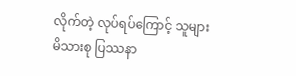လိုက်တဲ့ လုပ်ရပ်ကြောင့် သူများမိသားစု ပြဿနာ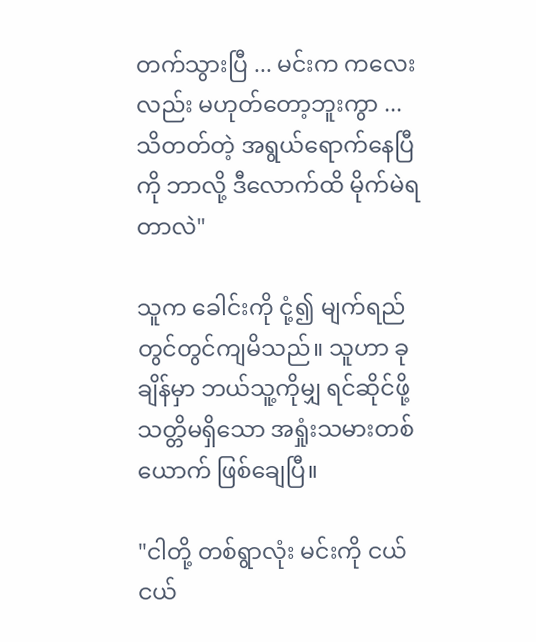တက်သွားပြီ ... မင်းက ကလေးလည်း မဟုတ်တော့ဘူးကွာ ... သိတတ်တဲ့ အရွယ်ရောက်နေပြီကို ဘာလို့ ဒီလောက်ထိ မိုက်မဲရတာလဲ"

သူက ခေါင်းကို ငုံ့၍ မျက်ရည် တွင်တွင်ကျမိသည်။ သူဟာ ခုချိန်မှာ ဘယ်သူ့ကိုမျှ ရင်ဆိုင်ဖို့ သတ္တိမရှိသော အရှုံးသမားတစ်ယောက် ဖြစ်ချေပြီ။

"ငါတို့ တစ်ရွာလုံး မင်းကို ငယ်ငယ်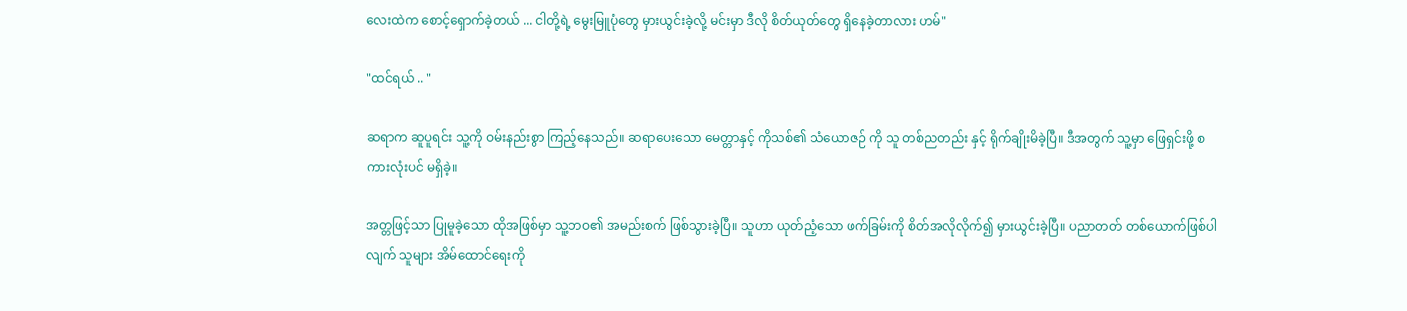လေးထဲက စောင့်ရှောက်ခဲ့တယ် ... ငါတို့ရဲ့ မွေးမြူပုံတွေ မှားယွင်းခဲ့လို့ မင်းမှာ ဒီလို စိတ်ယုတ်တွေ ရှိနေခဲ့တာလား ဟမ်"

"ထင်ရယ် .. "

ဆရာက ဆူပူရင်း သူ့ကို ဝမ်းနည်းစွာ ကြည့်နေသည်။ ဆရာပေးသော မေတ္တာနှင့် ကိုသစ်၏ သံယောဇဉ် ကို သူ တစ်ညတည်း နှင့် ရိုက်ချိုးမိခဲ့ပြီ။ ဒီအတွက် သူ့မှာ ဖြေရှင်းဖို့ စကားလုံးပင် မရှိခဲ့။

အတ္တဖြင့်သာ ပြုမူခဲ့သော ထိုအဖြစ်မှာ သူ့ဘဝ၏ အမည်းစက် ဖြစ်သွားခဲ့ပြီ။ သူဟာ ယုတ်ညံ့သော ဖက်ခြမ်းကို စိတ်အလိုလိုက်၍ မှားယွင်းခဲ့ပြီ။ ပညာတတ် တစ်ယောက်ဖြစ်ပါလျက် သူများ အိမ်ထောင်ရေးကို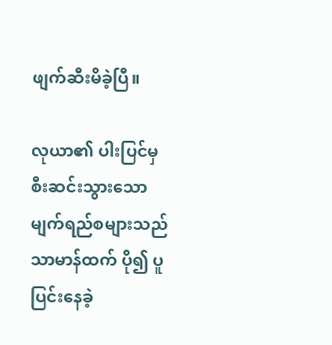ဖျက်ဆီးမိခဲ့ပြီ။

လုယာ၏ ပါးပြင်မှ စီးဆင်းသွားသော မျက်ရည်စများသည် သာမာန်ထက် ပို၍ ပူပြင်းနေခဲ့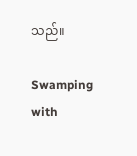သည်။

Swamping with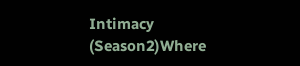Intimacy (Season2)Where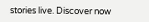stories live. Discover now